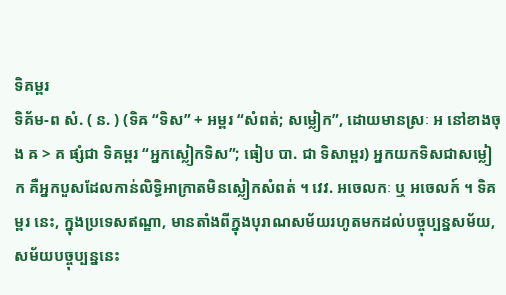ទិគម្ពរ
ទិគ័ម-ព សំ. ( ន. ) (ទិឝ “ទិស” + អម្ពរ “សំពត់; សម្លៀក”, ដោយមានស្រៈ អ នៅខាងចុង ឝ > គ ផ្សំជា ទិគម្ពរ “អ្នកស្លៀកទិស”; ធៀប បា. ជា ទិសាម្ពរ) អ្នកយកទិសជាសម្លៀក គឺអ្នកបួសដែលកាន់លិទ្ធិអាក្រាតមិនស្លៀកសំពត់ ។ វេវ. អចេលកៈ ឬ អចេលក៍ ។ ទិគម្ពរ នេះ, ក្នុងប្រទេសឥណ្ឌា, មានតាំងពីក្នុងបុរាណសម័យរហូតមកដល់បច្ចុប្បន្នសម័យ, សម័យបច្ចុប្បន្ននេះ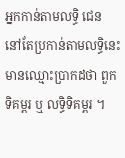អ្នកកាន់តាមលទ្ធិ ជេន នៅតែប្រកាន់តាមលទ្ធិនេះ មានឈ្មោះប្រាកដថា ពួកទិគម្ពរ ឬ លទ្ធិទិគម្ពរ ។